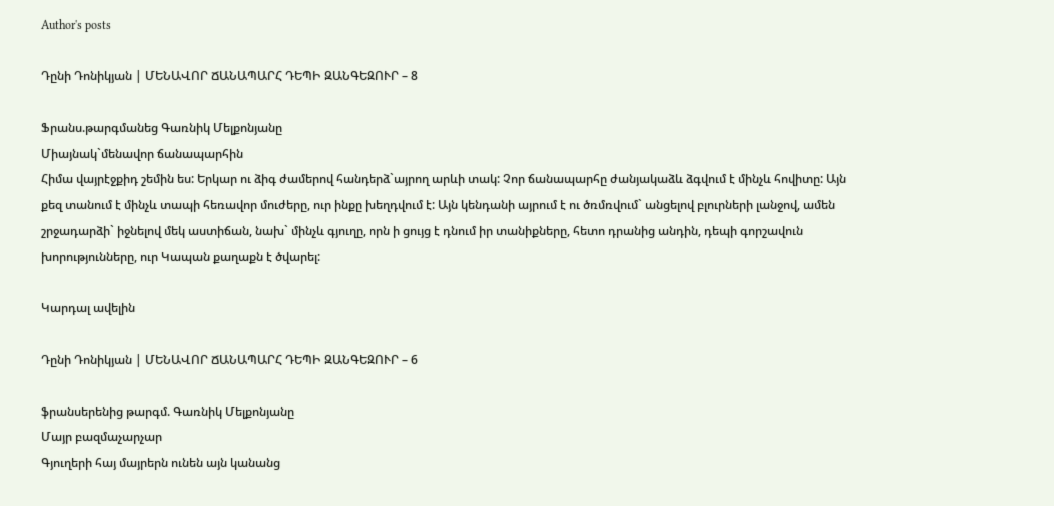Author's posts

Դընի Դոնիկյան | ՄԵՆԱՎՈՐ ՃԱՆԱՊԱՐՀ ԴԵՊԻ ԶԱՆԳԵԶՈՒՐ – 8

Ֆրանս.թարգմանեց Գառնիկ Մելքոնյանը
Միայնակ`մենավոր ճանապարհին
Հիմա վայրէջքիդ շեմին ես: Երկար ու ձիգ ժամերով հանդերձ`այրող արևի տակ: Չոր ճանապարհը ժանյակաձև ձգվում է մինչև հովիտը: Այն քեզ տանում է մինչև տապի հեռավոր մուժերը, ուր ինքը խեղդվում է: Այն կենդանի այրում է ու ծռմռվում` անցելով բլուրների լանջով, ամեն շրջադարձի` իջնելով մեկ աստիճան, նախ` մինչև գյուղը, որն ի ցույց է դնում իր տանիքները, հետո դրանից անդին, դեպի գորշավուն խորությունները, ուր Կապան քաղաքն է ծվարել:

Կարդալ ավելին

Դընի Դոնիկյան | ՄԵՆԱՎՈՐ ՃԱՆԱՊԱՐՀ ԴԵՊԻ ԶԱՆԳԵԶՈՒՐ – 6

ֆրանսերենից թարգմ. Գառնիկ Մելքոնյանը
Մայր բազմաչարչար
Գյուղերի հայ մայրերն ունեն այն կանանց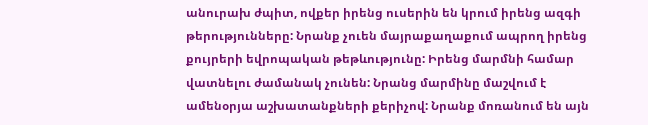անուրախ ժպիտ, ովքեր իրենց ուսերին են կրում իրենց ազգի թերությունները: Նրանք չուեն մայրաքաղաքում ապրող իրենց քույրերի եվրոպական թեթևությունը: Իրենց մարմնի համար վատնելու ժամանակ չունեն: Նրանց մարմինը մաշվում է ամենօրյա աշխատանքների քերիչով: Նրանք մոռանում են այն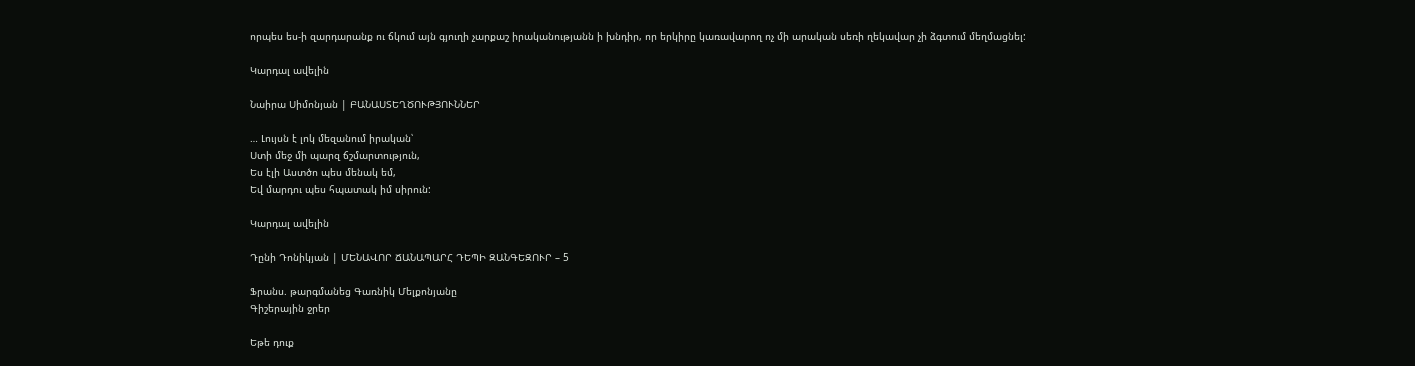որպես ես-ի զարդարանք ու ճկում այն գյուղի չարքաշ իրականությանն ի խնդիր, որ երկիրը կառավարող ոչ մի արական սեռի ղեկավար չի ձգտում մեղմացնել:

Կարդալ ավելին

Նաիրա Սիմոնյան | ԲԱՆԱՍՏԵՂԾՈՒԹՅՈՒՆՆԵՐ

… Լույսն է լոկ մեզանում իրական՝
Ստի մեջ մի պարզ ճշմարտություն,
Ես էլի Աստծո պես մենակ եմ,
Եվ մարդու պես հպատակ իմ սիրուն:

Կարդալ ավելին

Դընի Դոնիկյան | ՄԵՆԱՎՈՐ ՃԱՆԱՊԱՐՀ ԴԵՊԻ ԶԱՆԳԵԶՈՒՐ – 5

Ֆրանս. թարգմանեց Գառնիկ Մելքոնյանը
Գիշերային ջրեր

Եթե դուք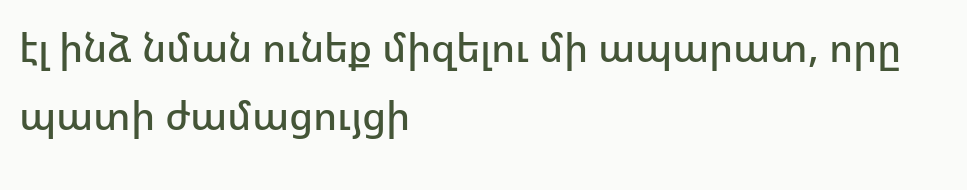էլ ինձ նման ունեք միզելու մի ապարատ, որը պատի ժամացույցի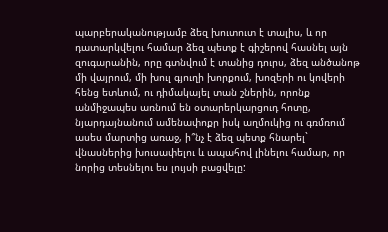պարբերականությամբ ձեզ խուտուտ է տալիս, և որ դատարկվելու համար ձեզ պետք է գիշերով հասնել այն զուգարանին, որը գտնվում է տանից դուրս, ձեզ անծանոթ մի վայրում, մի խուլ գյուղի խորքում, խոզերի ու կովերի հենց ետևում, ու դիմակայել տան շներին, որոնք անմիջապես առնում են օտարերկարցուդ հոտը, նյարդայնանում ամենափոքր իսկ աղմուկից ու գռմռում ասես մարտից առաջ, ի՞նչ է ձեզ պետք հնարել` վնասներից խուսափելու և ապահով լինելու համար, որ նորից տեսնելու ես լույսի բացվելը: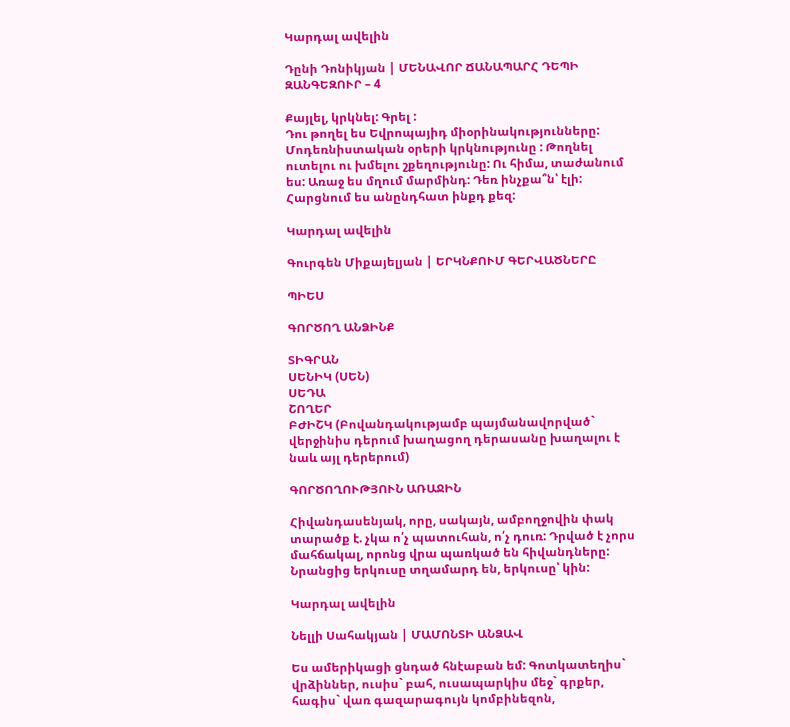Կարդալ ավելին

Դընի Դոնիկյան | ՄԵՆԱՎՈՐ ՃԱՆԱՊԱՐՀ ԴԵՊԻ ԶԱՆԳԵԶՈՒՐ – 4

Քայլել, կրկնել: Գրել :
Դու թողել ես Եվրոպայիդ միօրինակությունները: Մոդեռնիստական օրերի կրկնությունը : Թողնել ուտելու ու խմելու շքեղությունը: Ու հիմա, տաժանում ես: Առաջ ես մղում մարմինդ: Դեռ ինչքա՞ն՝ էլի: Հարցնում ես անընդհատ ինքդ քեզ:

Կարդալ ավելին

Գուրգեն Միքայելյան | ԵՐԿՆՔՈՒՄ ԳԵՐՎԱԾՆԵՐԸ

ՊԻԵՍ

ԳՈՐԾՈՂ ԱՆՁԻՆՔ

ՏԻԳՐԱՆ
ՍԵՆԻԿ (ՍԵՆ)
ՍԵԴԱ
ՇՈՂԵՐ
ԲԺԻՇԿ (Բովանդակությամբ պայմանավորված` վերջինիս դերում խաղացող դերասանը խաղալու է նաև այլ դերերում)

ԳՈՐԾՈՂՈՒԹՅՈՒՆ ԱՌԱՋԻՆ

Հիվանդասենյակ, որը, սակայն, ամբողջովին փակ տարածք է. չկա ո՛չ պատուհան, ո՛չ դուռ: Դրված է չորս մահճակալ, որոնց վրա պառկած են հիվանդները: Նրանցից երկուսը տղամարդ են, երկուսը՝ կին:

Կարդալ ավելին

Նելլի Սահակյան | ՄԱՄՈՆՏԻ ԱՆՁԱՎ

Ես ամերիկացի ցնդած հնէաբան եմ: Գոտկատեղիս` վրձիններ, ուսիս` բահ, ուսապարկիս մեջ` գրքեր, հագիս` վառ գազարագույն կոմբինեզոն,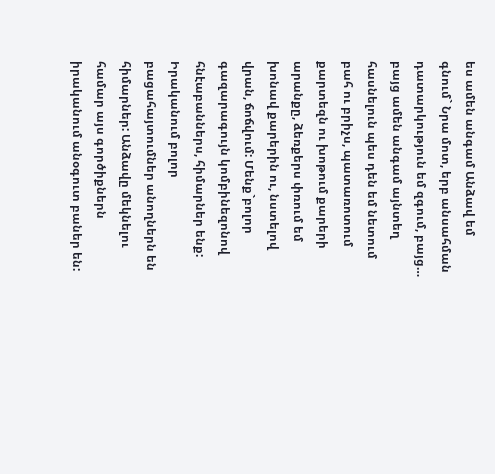ես ամեն անգամ Անձավ եմ գնում` Նրա մոտ, երբ անսահման դատարկություն եմ զգում, բայց… բայց ամեն անգամ այնտեղ հասնելուն պես դեն եմ նետում բահ ու բրիչս, պատառոտում քարտեզն ու խոթում քարերի արանքը, ձեռքերս փռում եմ խոնավ քարերին ու, նստելով վրան, ճոճվում: Մենք`բոլոր գազարագույն կոմբինեզոնով հնէաբաններս, հիմարներ ենք: Իրականում բոլոր բացահայտումներ անողներն են հիմարներ: Անձավը մեկնելու համար այս գործիքներն իրականում անօգուտ բաներ են: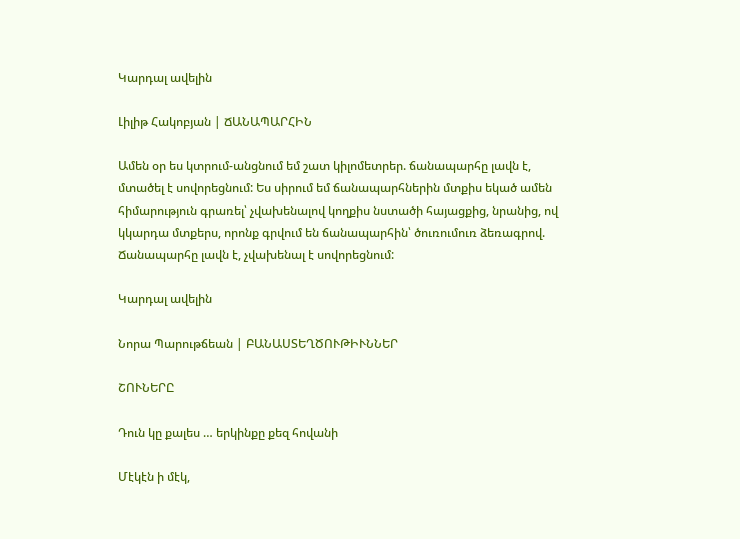Կարդալ ավելին

Լիլիթ Հակոբյան | ՃԱՆԱՊԱՐՀԻՆ

Ամեն օր ես կտրում-անցնում եմ շատ կիլոմետրեր. ճանապարհը լավն է, մտածել է սովորեցնում: Ես սիրում եմ ճանապարհներին մտքիս եկած ամեն հիմարություն գրառել՝ չվախենալով կողքիս նստածի հայացքից, նրանից, ով կկարդա մտքերս, որոնք գրվում են ճանապարհին՝ ծուռումուռ ձեռագրով. Ճանապարհը լավն է, չվախենալ է սովորեցնում:

Կարդալ ավելին

Նորա Պարութճեան | ԲԱՆԱՍՏԵՂԾՈՒԹԻՒՆՆԵՐ

ՇՈՒՆԵՐԸ

Դուն կը քալես … երկինքը քեզ հովանի

Մէկէն ի մէկ,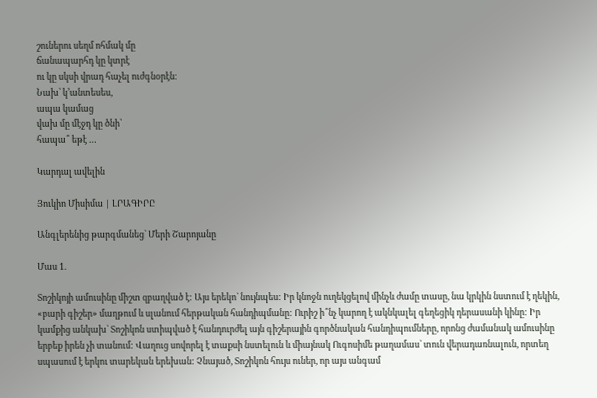շուներու սեղմ ոհմակ մը
ճանապարհդ կը կտրէ
ու կը սկսի վրադ հաչել ուժգնօրէն։
Նախ՝ կ’անտեսես,
ապա կամաց
վախ մը մէջդ կը ծնի՝
հապա՞ եթէ …

Կարդալ ավելին

Յուկիո Միսիմա | ԼՐԱԳԻՐԸ

Անգլերենից թարգմանեց` Մերի Շարոյանը

Մաս 1.

Տոշիկոյի ամուսինը միշտ զբաղված է: Այս երեկո` նույնպես: Իր կնոջն ուղեկցելով մինչև ժամը տասը, նա կրկին նստում է ղեկին, «բարի գիշեր» մաղթում և սլանում հերթական հանդիպմանը: Ուրիշ ի՞նչ կարող է ակնկալել գեղեցիկ դերասանի կինը: Իր կամքից անկախ` Տոշիկոն ստիպված է հանդուրժել այն գիշերային գործնական հանդիպումները, որոնց ժամանակ ամուսինը երբեք իրեն չի տանում: Վաղուց սովորել է տաքսի նստելուն և միայնակ Ուգոսիմե թաղամաս` տուն վերադառնալուն, որտեղ սպասում է երկու տարեկան երեխան: Չնայած, Տոշիկոն հույս ուներ, որ այս անգամ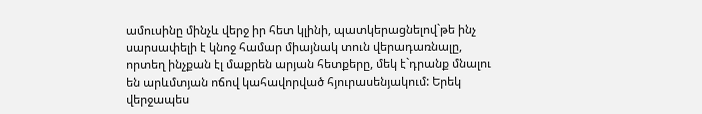ամուսինը մինչև վերջ իր հետ կլինի, պատկերացնելով`թե ինչ սարսափելի է կնոջ համար միայնակ տուն վերադառնալը, որտեղ ինչքան էլ մաքրեն արյան հետքերը, մեկ է`դրանք մնալու են արևմտյան ոճով կահավորված հյուրասենյակում: Երեկ վերջապես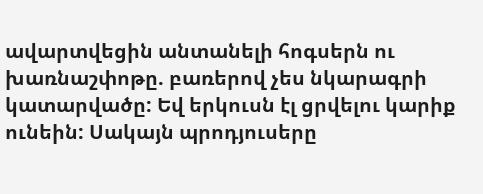ավարտվեցին անտանելի հոգսերն ու խառնաշփոթը. բառերով չես նկարագրի կատարվածը: Եվ երկուսն էլ ցրվելու կարիք ունեին: Սակայն պրոդյուսերը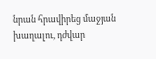նրան հրավիրեց մաջյան խաղալու, դժվար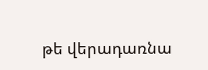թե վերադառնա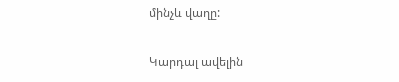մինչև վաղը:

Կարդալ ավելին